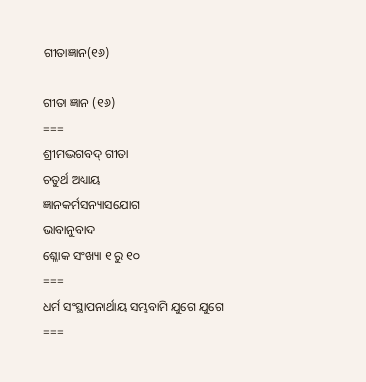ଗୀତାଜ୍ଞାନ(୧୬)

ଗୀତା ଜ୍ଞାନ (୧୬)
===
ଶ୍ରୀମଦ୍ଭଗବଦ୍ ଗୀତା
ଚତୁର୍ଥ ଅଧ୍ୟାୟ
ଜ୍ଞାନକର୍ମସନ୍ୟାସଯୋଗ
ଭାବାନୁବାଦ
ଶ୍ଳୋକ ସଂଖ୍ୟା ୧ ରୁ ୧୦
===
ଧର୍ମ ସଂସ୍ଥାପନାର୍ଥାୟ ସମ୍ଭବାମି ଯୁଗେ ଯୁଗେ
===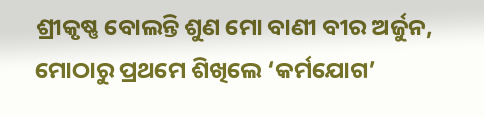ଶ୍ରୀକୃଷ୍ଣ ବୋଲନ୍ତି ଶୁଣ ମୋ ବାଣୀ ବୀର ଅର୍ଜୁନ,
ମୋଠାରୁ ପ୍ରଥମେ ଶିଖିଲେ ‘କର୍ମଯୋଗ’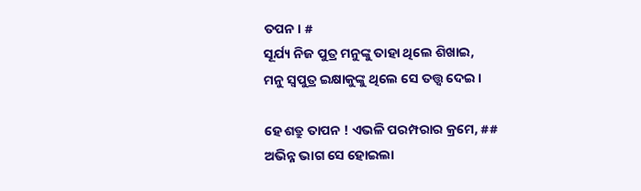ତପନ। #
ସୂର୍ଯ୍ୟ ନିଜ ପୁତ୍ର ମନୁଙ୍କୁ ତାହା ଥିଲେ ଶିଖାଇ,
ମନୁ ସ୍ବପୁତ୍ର ଇକ୍ଷାକୁଙ୍କୁ ଥିଲେ ସେ ତତ୍ତ୍ବ ଦେଇ।

ହେ ଶତ୍ରୁ ତାପନ ! ଏଭଳି ପରମ୍ପରାର କ୍ରମେ, ##
ଅଭିନ୍ନ ଭାଗ ସେ ହୋଇଲା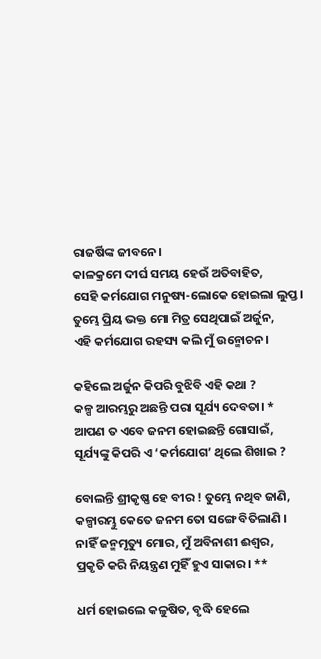ରାଜର୍ଷିଙ୍କ ଜୀବନେ।
କାଳକ୍ରମେ ଦୀର୍ଘ ସମୟ ହେଉଁ ଅତିବାହିତ,
ସେହି କର୍ମଯୋଗ ମନୁଷ୍ୟ-ଲୋକେ ହୋଇଲା ଲୁପ୍ତ।
ତୁମ୍ଭେ ପ୍ରିୟ ଭକ୍ତ ମୋ ମିତ୍ର ସେଥିପାଇଁ ଅର୍ଜୁନ,
ଏହି କର୍ମଯୋଗ ରହସ୍ୟ କଲି ମୁଁ ଉନ୍ମୋଚନ।

କହିଲେ ଅର୍ଜୁନ କିପରି ବୁଝିବି ଏହି କଥା ?
କଳ୍ପ ଆରମ୍ଭରୁ ଅଛନ୍ତି ପରା ସୂର୍ଯ୍ୟ ଦେବତା। *
ଆପଣ ତ ଏବେ ଜନମ ହୋଇଛନ୍ତି ଗୋସାଇଁ,
ସୂର୍ଯ୍ୟଙ୍କୁ କିପରି ଏ ‘କର୍ମଯୋଗ’ ଥିଲେ ଶିଖାଇ ?

ବୋଲନ୍ତି ଶ୍ରୀକୃଷ୍ଣ ହେ ବୀର ! ତୁମ୍ଭେ ନଥିବ ଜାଣି,
କଳ୍ପାରମ୍ଭୁ କେତେ ଜନମ ତୋ ସଙ୍ଗେ ବିତିଲାଣି ।
ନାହିଁ ଜନ୍ମମୃତ୍ୟୁ ମୋର, ମୁଁ ଅବିନାଶୀ ଈଶ୍ୱର,
ପ୍ରକୃତି କରି ନିୟନ୍ତ୍ରଣ ମୁହିଁ ହୁଏ ସାକାର। **

ଧର୍ମ ହୋଇଲେ କଳୁଷିତ, ବୃଦ୍ଧି ହେଲେ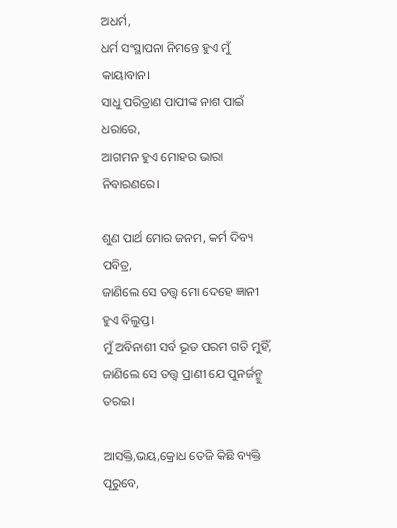ଅଧର୍ମ,
ଧର୍ମ ସଂସ୍ଥାପନା ନିମନ୍ତେ ହୁଏ ମୁଁ କାୟାବାନ।
ସାଧୁ ପରିତ୍ରାଣ ପାପୀଙ୍କ ନାଶ ପାଇଁ ଧରାରେ,
ଆଗମନ ହୁଏ ମୋହର ଭାରା ନିବାରଣରେ।

ଶୁଣ ପାର୍ଥ ମୋର ଜନମ, କର୍ମ ଦିବ୍ୟ ପବିତ୍ର,
ଜାଣିଲେ ସେ ତତ୍ତ୍ବ ମୋ ଦେହେ ଜ୍ଞାନୀ ହୁଏ ବିଲୁପ୍ତ।
ମୁଁ ଅବିନାଶୀ ସର୍ବ ଭୂତ ପରମ ଗତି ମୁହିଁ,
ଜାଣିଲେ ସେ ତତ୍ତ୍ୱ ପ୍ରାଣୀ ଯେ ପୁନର୍ଜନ୍ମୁ ତରଇ।

ଆସକ୍ତି,ଭୟ,କ୍ରୋଧ ତେଜି କିଛି ବ୍ୟକ୍ତି ପୂରୁବେ,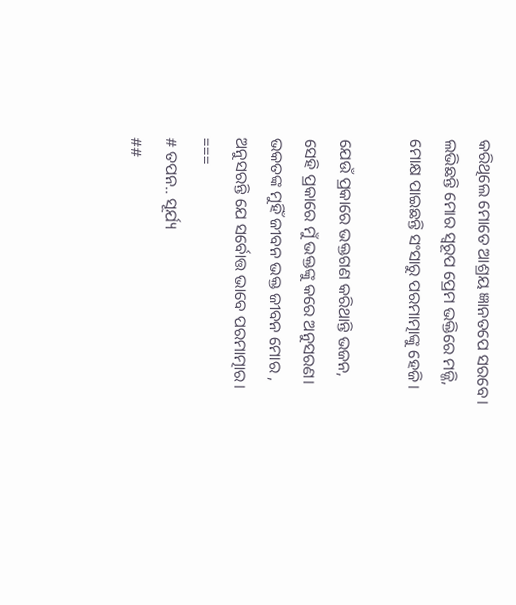କରିଥିଲେ ମୋତେ ଆଶ୍ରୟ ଜ୍ଞାନତପେ ସରବେ।
ଲଭିଛନ୍ତି ମୋର ସ୍ଵରୂପ ପ୍ରେମ ଭକ୍ତିରେ ମଜ୍ଜି,
ମୋକ୍ଷ ପାଇଛନ୍ତି ସଂସାରୁ ପରମାତ୍ମାଙ୍କୁ ହେଜି।

ଯେଉଁ ପ୍ରକାରେ ଭକ୍ତଗଣ କରିଥାନ୍ତି ଭଜନ,
ସେହି ପ୍ରକାରେ ମୁଁ ଭକ୍ତଙ୍କୁ କରେ ଅନୁସରଣ।
ଭକତଙ୍କ ମୁହିଁ ଜୀବନ ଭକ୍ତ ଜୀବନ ମୋର ,
ଅନୁସରନ୍ତି ଯେ ସର୍ବୋତ୍ତ ଭାବେ ପରମାତ୍ମାର।
===
# ତପନ.. ସୂର୍ଯ୍ୟ
##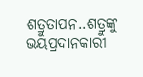ଶତ୍ରୁତାପନ..ଶତ୍ରୁଙ୍କୁ ଭୟପ୍ରଦାନକାରୀ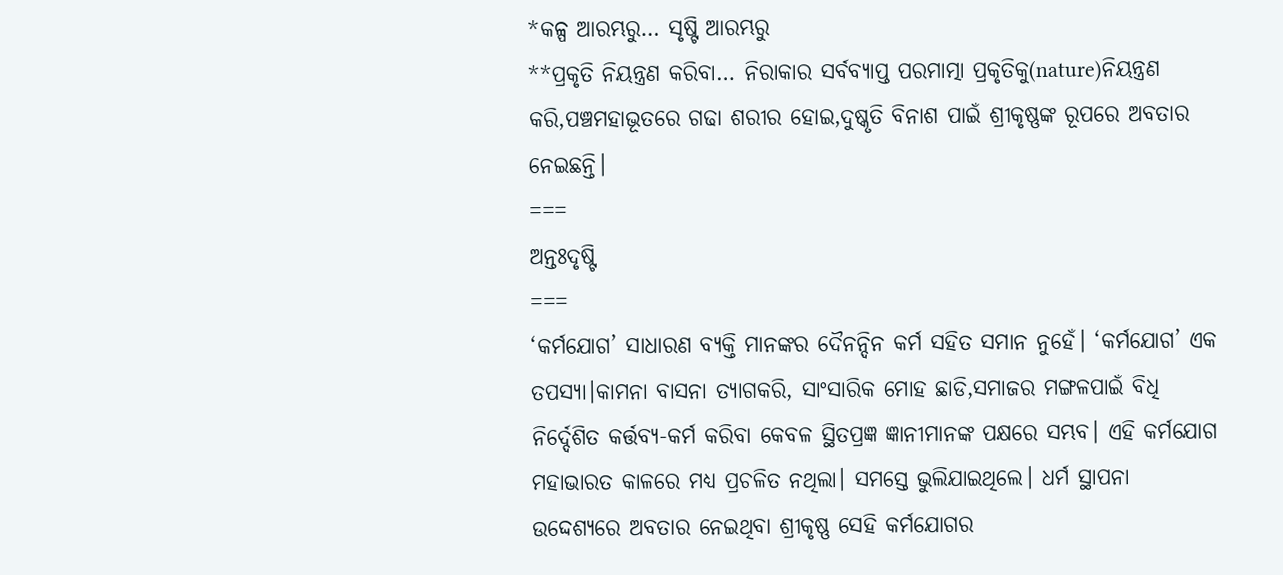*କଳ୍ପ ଆରମ୍ଭରୁ… ସୃଷ୍ଟି ଆରମ୍ଭରୁ
**ପ୍ରକୃତି ନିୟନ୍ତ୍ରଣ କରିବା… ନିରାକାର ସର୍ବବ୍ୟାପ୍ତ ପରମାତ୍ମା ପ୍ରକୃତିକୁ(nature)ନିୟନ୍ତ୍ରଣ କରି,ପଞ୍ଚମହାଭୂତରେ ଗଢା ଶରୀର ହୋଇ,ଦୁଷ୍କୃତି ବିନାଶ ପାଇଁ ଶ୍ରୀକୃଷ୍ଣଙ୍କ ରୂପରେ ଅବତାର ନେଇଛନ୍ତି।
===
ଅନ୍ତଃଦୃଷ୍ଟି
===
‘କର୍ମଯୋଗ’ ସାଧାରଣ ବ୍ୟକ୍ତି ମାନଙ୍କର ଦୈନନ୍ଦିନ କର୍ମ ସହିତ ସମାନ ନୁହେଁ। ‘କର୍ମଯୋଗ’ ଏକ ତପସ୍ୟା।କାମନା ବାସନା ତ୍ୟାଗକରି, ସାଂସାରିକ ମୋହ ଛାଡି,ସମାଜର ମଙ୍ଗଳପାଇଁ ବିଧି ନିର୍ଦ୍ଦେଶିତ କର୍ତ୍ତବ୍ୟ-କର୍ମ କରିବା କେବଳ ସ୍ଥିତପ୍ରଜ୍ଞ ଜ୍ଞାନୀମାନଙ୍କ ପକ୍ଷରେ ସମ୍ଭବ। ଏହି କର୍ମଯୋଗ ମହାଭାରତ କାଳରେ ମଧ୍ୟ ପ୍ରଚଳିତ ନଥିଲା। ସମସ୍ତେ ଭୁଲିଯାଇଥିଲେ। ଧର୍ମ ସ୍ଥାପନା ଉଦ୍ଦେଶ୍ୟରେ ଅବତାର ନେଇଥିବା ଶ୍ରୀକୃଷ୍ଣ ସେହି କର୍ମଯୋଗର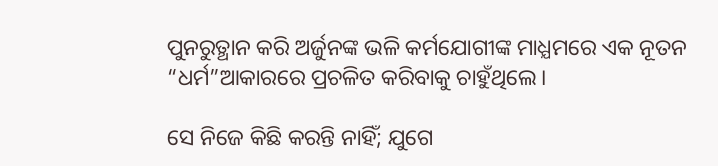ପୁନରୁତ୍ଥାନ କରି ଅର୍ଜୁନଙ୍କ ଭଳି କର୍ମଯୋଗୀଙ୍କ ମାଧ୍ଯମରେ ଏକ ନୂତନ “ଧର୍ମ”ଆକାରରେ ପ୍ରଚଳିତ କରିବାକୁ ଚାହୁଁଥିଲେ।

ସେ ନିଜେ କିଛି କରନ୍ତି ନାହିଁ; ଯୁଗେ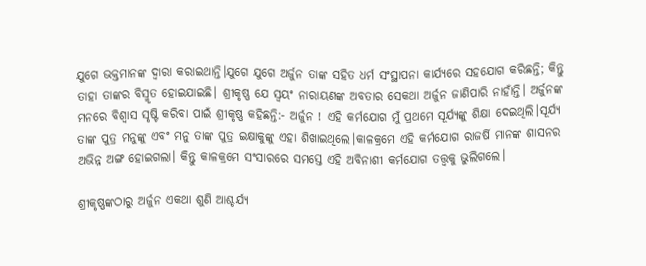ଯୁଗେ ଭକ୍ତମାନଙ୍କ ଦ୍ଵାରା କରାଇଥାନ୍ତି।ଯୁଗେ ଯୁଗେ ଅର୍ଜୁନ ତାଙ୍କ ସହିତ ଧର୍ମ ସଂସ୍ଥାପନା କାର୍ଯ୍ୟରେ ସହଯୋଗ କରିଛନ୍ତି; କିନ୍ତୁ ତାହା ତାଙ୍କର ବିସ୍ମୃତ ହୋଇଯାଇଛି। ଶ୍ରୀକୃଷ୍ଣ ଯେ ସ୍ବୟଂ ନାରାୟଣଙ୍କ ଅବତାର ସେକଥା ଅର୍ଜୁନ ଜାଣିପାରି ନାହାଁନ୍ତି। ଅର୍ଜୁନଙ୍କ ମନରେ ବିଶ୍ବାସ ସୃଷ୍ଟି କରିବା ପାଇଁ ଶ୍ରୀକୃଷ୍ଣ କହିଛନ୍ତି:- ଅର୍ଜୁନ ! ଏହି କର୍ମଯୋଗ ମୁଁ ପ୍ରଥମେ ସୂର୍ଯ୍ୟଙ୍କୁ ଶିକ୍ଷା ଦେଇଥିଲି।ସୂର୍ଯ୍ୟ ତାଙ୍କ ପୁତ୍ର ମନୁଙ୍କୁ ଏବଂ ମନୁ ତାଙ୍କ ପୁତ୍ର ଇକ୍ଷାକୁଙ୍କୁ ଏହା ଶିଖାଇଥିଲେ।କାଳକ୍ରମେ ଏହି କର୍ମଯୋଗ ରାଜର୍ଷି ମାନଙ୍କ ଶାସନର ଅଭିନ୍ନ ଅଙ୍ଗ ହୋଇଗଲା। କିନ୍ତୁ କାଳକ୍ରମେ ସଂସାରରେ ସମସ୍ତେ ଏହି ଅବିନାଶୀ କର୍ମଯୋଗ ତତ୍ତ୍ବକୁ ଭୁଲିଗଲେ।

ଶ୍ରୀକୃଷ୍ଣଙ୍କଠାରୁ ଅର୍ଜୁନ ଏକଥା ଶୁଣି ଆଶ୍ଚର୍ଯ୍ୟ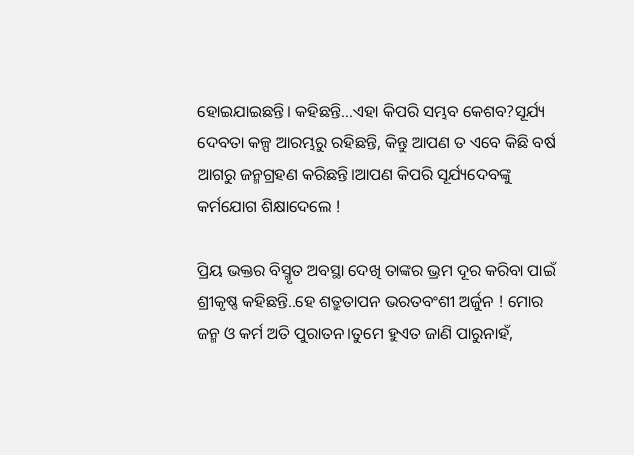ହୋଇଯାଇଛନ୍ତି। କହିଛନ୍ତି…ଏହା କିପରି ସମ୍ଭବ କେଶବ?ସୂର୍ଯ୍ୟ ଦେବତା କଳ୍ପ ଆରମ୍ଭରୁ ରହିଛନ୍ତି, କିନ୍ତୁ ଆପଣ ତ ଏବେ କିଛି ବର୍ଷ ଆଗରୁ ଜନ୍ମଗ୍ରହଣ କରିଛନ୍ତି।ଆପଣ କିପରି ସୂର୍ଯ୍ୟଦେବଙ୍କୁ କର୍ମଯୋଗ ଶିକ୍ଷାଦେଲେ !

ପ୍ରିୟ ଭକ୍ତର ବିସ୍ମୃତ ଅବସ୍ଥା ଦେଖି ତାଙ୍କର ଭ୍ରମ ଦୂର କରିବା ପାଇଁ ଶ୍ରୀକୃଷ୍ଣ କହିଛନ୍ତି..ହେ ଶତ୍ରୁତାପନ ଭରତବଂଶୀ ଅର୍ଜୁନ ! ମୋର ଜନ୍ମ ଓ କର୍ମ ଅତି ପୁରାତନ।ତୁମେ ହୁଏତ ଜାଣି ପାରୁନାହଁ,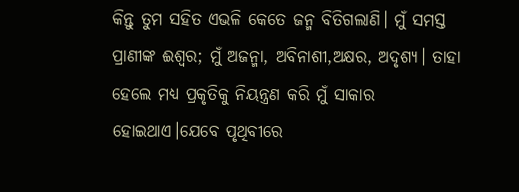କିନ୍ତୁ ତୁମ ସହିତ ଏଭଳି କେତେ ଜନ୍ମ ବିତିଗଲାଣି। ମୁଁ ସମସ୍ତ ପ୍ରାଣୀଙ୍କ ଈଶ୍ବର; ମୁଁ ଅଜନ୍ମା, ଅବିନାଶୀ,ଅକ୍ଷର, ଅଦୃଶ୍ୟ। ତାହା ହେଲେ ମଧ୍ୟ ପ୍ରକୃତିକୁ ନିୟନ୍ତ୍ରଣ କରି ମୁଁ ସାକାର ହୋଇଥାଏ।ଯେବେ ପୃଥିବୀରେ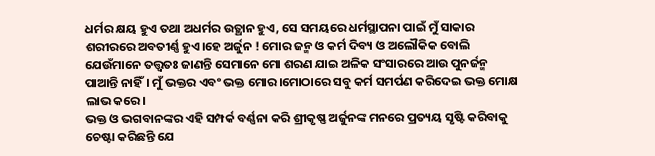ଧର୍ମର କ୍ଷୟ ହୁଏ ତଥା ଅଧର୍ମର ଉତ୍ଥାନ ହୁଏ, ସେ ସମୟରେ ଧର୍ମସ୍ଥାପନା ପାଇଁ ମୁଁ ସାକାର ଶରୀରରେ ଅବତୀର୍ଣ୍ଣ ହୁଏ।ହେ ଅର୍ଜୁନ ! ମୋର ଜନ୍ମ ଓ କର୍ମ ଦିବ୍ୟ ଓ ଅଲୌକିକ ବୋଲି ଯେଉଁମାନେ ତତ୍ତ୍ବତଃ ଜାଣନ୍ତି ସେମାନେ ମୋ ଶରଣ ଯାଇ ଅଳିକ ସଂସାରରେ ଆଉ ପୁନର୍ଜନ୍ମ ପାଆନ୍ତି ନାହିଁ। ମୁଁ ଭକ୍ତର ଏବଂ ଭକ୍ତ ମୋର।ମୋଠାରେ ସବୁ କର୍ମ ସମର୍ପଣ କରିଦେଇ ଭକ୍ତ ମୋକ୍ଷ ଲାଭ କରେ।
ଭକ୍ତ ଓ ଭଗବାନଙ୍କର ଏହି ସମ୍ପର୍କ ବର୍ଣ୍ଣନା କରି ଶ୍ରୀକୃଷ୍ଣ ଅର୍ଜୁନଙ୍କ ମନରେ ପ୍ରତ୍ୟୟ ସୃଷ୍ଟି କରିବାକୁ ଚେଷ୍ଟା କରିଛନ୍ତି ଯେ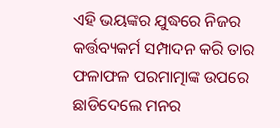ଏହି ଭୟଙ୍କର ଯୁଦ୍ଧରେ ନିଜର କର୍ତ୍ତବ୍ୟକର୍ମ ସମ୍ପାଦନ କରି ତାର ଫଳାଫଳ ପରମାତ୍ମାଙ୍କ ଉପରେ ଛାଡିଦେଲେ ମନର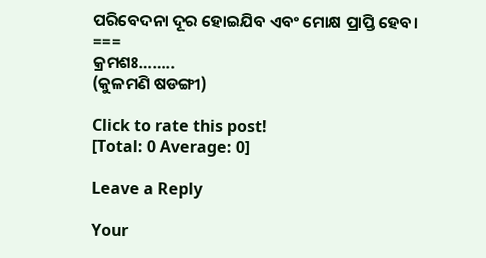ପରିବେଦନା ଦୂର ହୋଇଯିବ ଏବଂ ମୋକ୍ଷ ପ୍ରାପ୍ତି ହେବ।
===
କ୍ରମଶଃ……..
(କୁଳମଣି ଷଡଙ୍ଗୀ)

Click to rate this post!
[Total: 0 Average: 0]

Leave a Reply

Your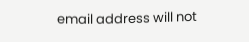email address will not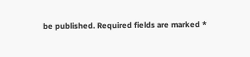be published. Required fields are marked *